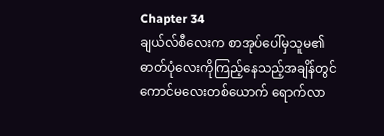Chapter 34
ချယ်လ်စီလေးက စာအုပ်ပေါ်မှသူမ၏ ဓာတ်ပုံလေးကိုကြည့်နေသည့်အချိန်တွင် ကောင်မလေးတစ်ယောက် ရောက်လာ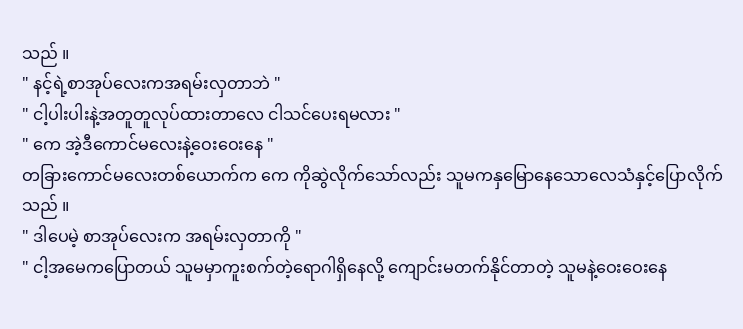သည် ။
" နင့်ရဲ့စာအုပ်လေးကအရမ်းလှတာဘဲ "
" ငါ့ပါးပါးနဲ့အတူတူလုပ်ထားတာလေ ငါသင်ပေးရမလား "
" ကေ အဲ့ဒီကောင်မလေးနဲ့ဝေးဝေးနေ "
တခြားကောင်မလေးတစ်ယောက်က ကေ ကိုဆွဲလိုက်သော်လည်း သူမကနှမြောနေသောလေသံနှင့်ပြောလိုက်သည် ။
" ဒါပေမဲ့ စာအုပ်လေးက အရမ်းလှတာကို "
" ငါ့အမေကပြောတယ် သူမမှာကူးစက်တဲ့ရောဂါရှိနေလို့ ကျောင်းမတက်နိုင်တာတဲ့ သူမနဲ့ဝေးဝေးနေ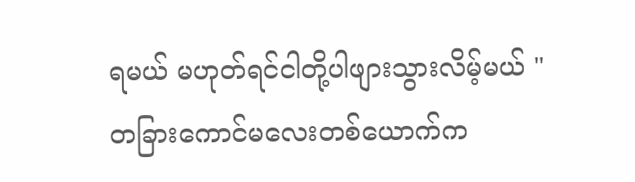ရမယ် မဟုတ်ရင်ငါတို့ပါဖျားသွားလိမ့်မယ် "
တခြားကောင်မလေးတစ်ယောက်က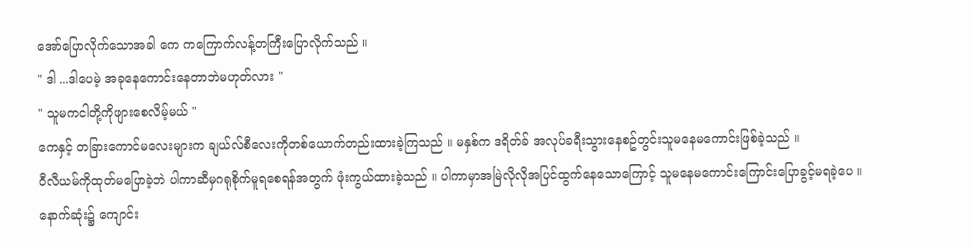အော်ပြောလိုက်သောအခါ ကေ ကကြောက်လန့်တကြီးပြောလိုက်သည် ။
" ဒါ ...ဒါပေမဲ့ အခုနေကောင်းနေတာဘဲမဟုတ်လား "
" သူမကငါတို့ကိုဖျားစေလိမ့်မယ် "
ကေနှင့် တခြားကောင်မလေးများက ချယ်လ်စီလေးကိုတစ်ယောက်တည်းထားခဲ့ကြသည် ။ မနှစ်က ဒရိတ်ခ် အလုပ်ခရီးသွားနေစဥ်တွင်းသူမနေမကောင်းဖြစ်ခဲ့သည် ။
ဝီလီယမ်ကိုထုတ်မပြောခဲ့ဘဲ ပါကာဆီမှဂရုစိုက်မူရစေရန်အတွက် ဖုံးကွယ်ထားခဲ့သည် ။ ပါကာမှာအမြဲလိုလိုအပြင်ထွက်နေသောကြောင့် သူမနေမကောင်းကြောင်းပြောခွင့်မရခဲ့ပေ ။
နောက်ဆုံး၌ ကျောင်း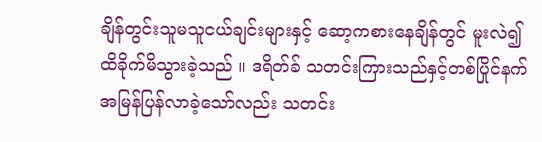ချိန်တွင်းသူမသူငယ်ချင်းများနှင့် ဆော့ကစားနေချိန်တွင် မူးလဲ၍ထိခိုက်မိသွားခဲ့သည် ။ ဒရိတ်ခ် သတင်းကြားသည်နှင့်တစ်ပြိုင်နက်အမြန်ပြန်လာခဲ့သော်လည်း သတင်း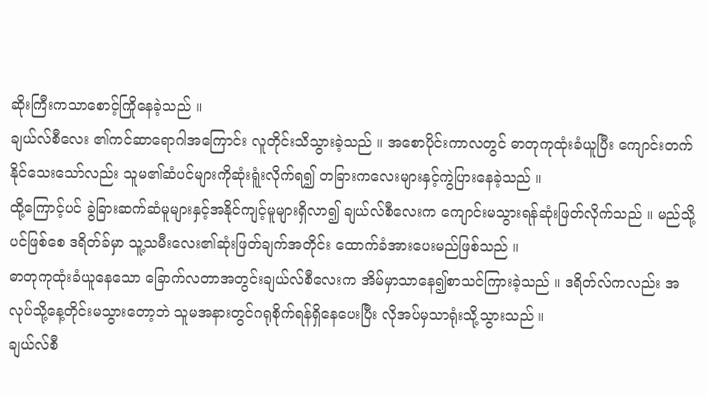ဆိုးကြီးကသာစောင့်ကြိုနေခဲ့သည် ။
ချယ်လ်စီလေး ၏ကင်ဆာရောဂါအကြောင်း လူတိုင်းသိသွားခဲ့သည် ။ အစောပိုင်းကာလတွင် ဓာတုကုထုံးခံယူပြီး ကျောင်းတက်နိုင်သေးသော်လည်း သူမ၏ဆံပင်များကိုဆုံးရူံးလိုက်ရ၍ တခြားကလေးများနှင့်ကွဲပြားနေခဲ့သည် ။
ထို့ကြောင့်ပင် ခွဲခြားဆက်ဆံမူများနှင့်အနိုင်ကျင့်မူများရှိလာ၍ ချယ်လ်စီလေးက ကျောင်းမသွားရန်ဆုံးဖြတ်လိုက်သည် ။ မည်သို့ပင်ဖြစ်စေ ဒရိတ်ခ်မှာ သူ့သမီးလေး၏ဆုံးဖြတ်ချက်အတိုင်း ထောက်ခံအားပေးမည်ဖြစ်သည် ။
ဓာတုကုထုံးခံယူနေသော ခြောက်လတာအတွင်းချယ်လ်စီလေးက အိမ်မှာသာနေ၍စာသင်ကြားခဲ့သည် ။ ဒရိတ်လ်ကလည်း အလုပ်သို့နေ့တိုင်းမသွားတော့ဘဲ သူမအနားတွင်ဂရုစိုက်ရန်ရှိနေပေးပြီး လိုအပ်မှသာရုံးသို့သွားသည် ။
ချယ်လ်စီ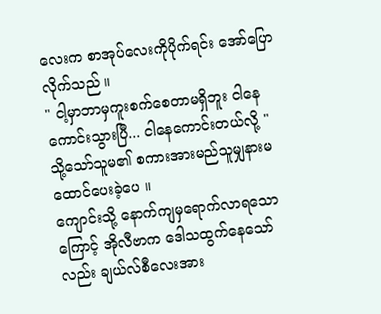လေးက စာအုပ်လေးကိုပိုက်ရင်း အော်ပြောလိုက်သည် ။
" ငါ့မှာဘာမှကူးစက်စေတာမရှိဘူး ငါနေကောင်းသွားပြီ... ငါနေကောင်းတယ်လို့ "
သို့သော်သူမ၏ စကားအားမည်သူမျှနားမထောင်ပေးခဲ့ပေ ။
ကျောင်းသို့ နောက်ကျမှရောက်လာရသောကြောင့် အိုလီဗာက ဒေါသထွက်နေသော်လည်း ချယ်လ်စီလေးအား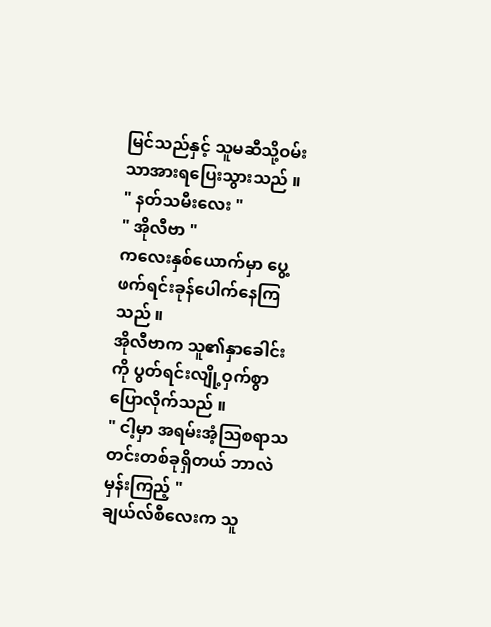မြင်သည်နှင့် သူမဆီသို့ဝမ်းသာအားရပြေးသွားသည် ။
" နတ်သမီးလေး "
" အိုလီဗာ "
ကလေးနှစ်ယောက်မှာ ပွေ့ဖက်ရင်းခုန်ပေါက်နေကြသည် ။
အိုလီဗာက သူ၏နှာခေါင်းကို ပွတ်ရင်းလျို့ဝှက်စွာပြောလိုက်သည် ။
" ငါ့မှာ အရမ်းအံ့သြစရာသတင်းတစ်ခုရှိတယ် ဘာလဲမှန်းကြည့် "
ချယ်လ်စီလေးက သူ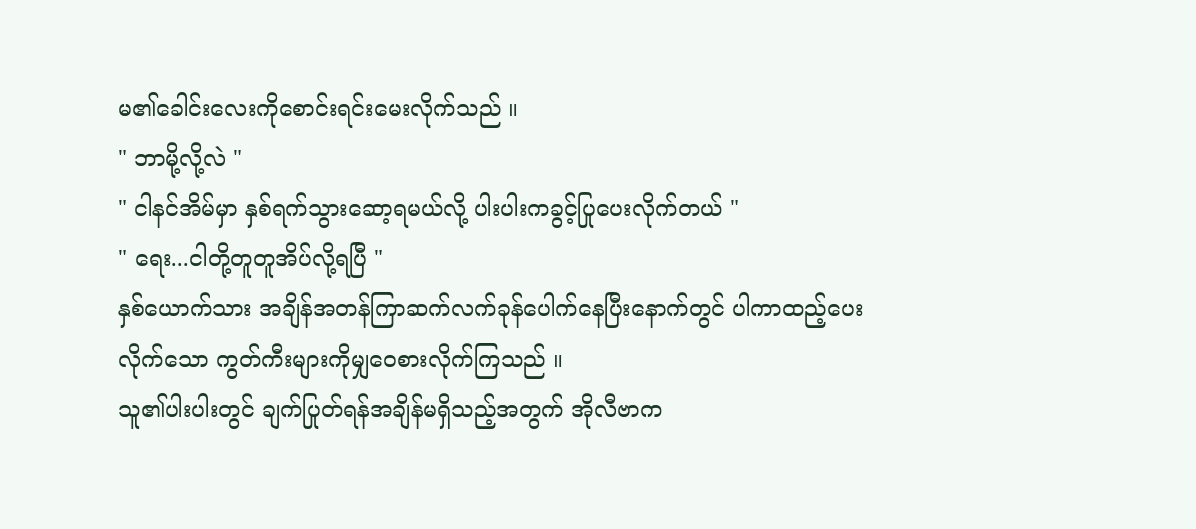မ၏ခေါင်းလေးကိုစောင်းရင်းမေးလိုက်သည် ။
" ဘာမို့လို့လဲ "
" ငါနင်အိမ်မှာ နှစ်ရက်သွားဆော့ရမယ်လို့ ပါးပါးကခွင့်ပြုပေးလိုက်တယ် "
" ရေး...ငါတို့တူတူအိပ်လို့ရပြီ "
နှစ်ယောက်သား အချိန်အတန်ကြာဆက်လက်ခုန်ပေါက်နေပြီးနောက်တွင် ပါကာထည့်ပေးလိုက်သော ကွတ်ကီးများကိုမျှဝေစားလိုက်ကြသည် ။
သူ၏ပါးပါးတွင် ချက်ပြုတ်ရန်အချိန်မရှိသည့်အတွက် အိုလီဗာက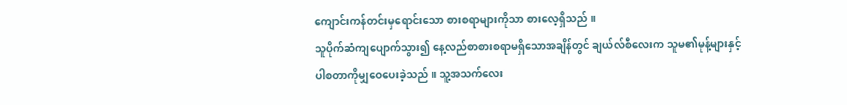ကျောင်းကန်တင်းမှရောင်းသော စားစရာများကိုသာ စားလေ့ရှိသည် ။
သူပိုက်ဆံကျပျောက်သွား၍ နေ့လည်စာစားစရာမရှိသောအချိန်တွင် ချယ်လ်စီလေးက သူမ၏မုန့်များနှင့်ပါစတာကိုမျှဝေပေးခဲ့သည် ။ သူ့အသက်လေး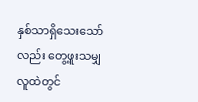နှစ်သာရှိသေးသော်လည်း တွေ့ဖူးသမျှလူထဲတွင်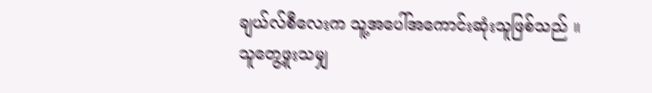ချယ်လ်စီလေးက သူ့အပေါ်အကောင်းဆုံးသူဖြစ်သည် ။
သူတွေ့ဖူးသမျှ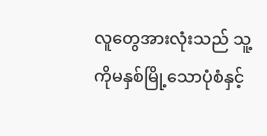လူတွေအားလုံးသည် သူ့ကိုမနှစ်မြို့သောပုံစံနှင့်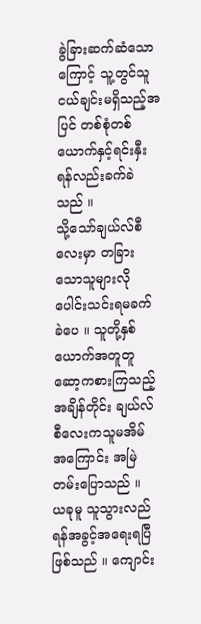ခွဲခြားဆက်ဆံသောကြောင့် သူ့တွင်သူငယ်ချင်းမရှိသည့်အပြင် တစ်စုံတစ်ယောက်နှင့်ရင်းနှီးရန်လည်းခက်ခဲသည် ။
သို့သော်ချယ်လ်စီလေးမှာ တခြားသောသူများလို ပေါင်းသင်းရမခက်ခဲပေ ။ သူတို့နှစ်ယောက်အတူတူ ဆော့ကစားကြသည့်အချိန်တိုင်း ချယ်လ်စီလေးကသူမအိမ်အကြောင်း အမြဲတမ်းပြောသည် ။
ယခုမူ သူသွားလည်ရန်အခွင့်အရေးရပြီဖြစ်သည် ။ ကျောင်း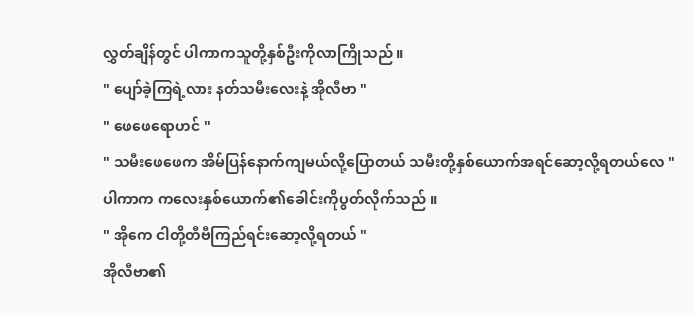လွှတ်ချိန်တွင် ပါကာကသူတို့နှစ်ဦးကိုလာကြိုသည် ။
" ပျော်ခဲ့ကြရဲ့လား နတ်သမီးလေးနဲ့ အိုလီဗာ "
" ဖေဖေရောဟင် "
" သမီးဖေဖေက အိမ်ပြန်နောက်ကျမယ်လို့ပြောတယ် သမီးတို့နှစ်ယောက်အရင်ဆော့လို့ရတယ်လေ "
ပါကာက ကလေးနှစ်ယောက်၏ခေါင်းကိုပွတ်လိုက်သည် ။
" အိုကေ ငါတို့တီဗီကြည်ရင်းဆော့လို့ရတယ် "
အိုလီဗာ၏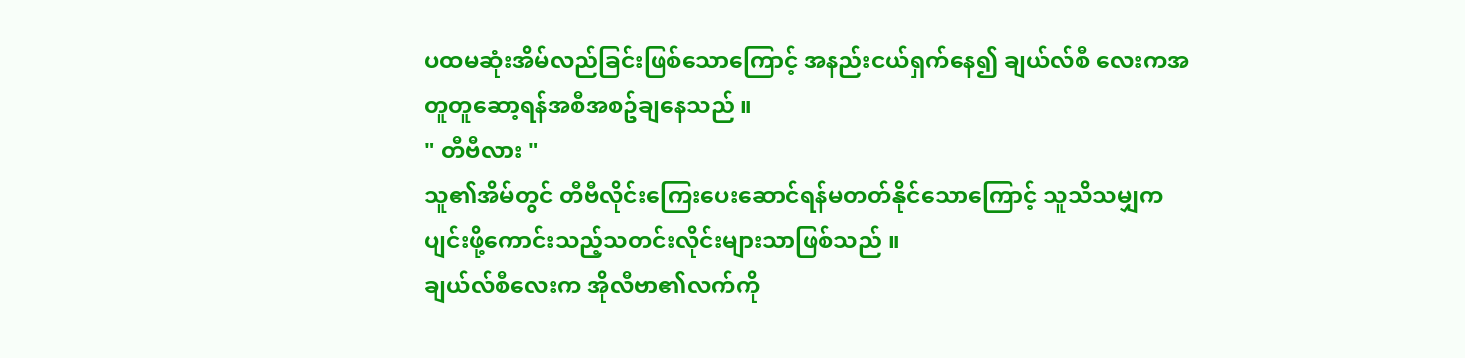ပထမဆုံးအိမ်လည်ခြင်းဖြစ်သောကြောင့် အနည်းငယ်ရှက်နေ၍ ချယ်လ်စီ လေးကအတူတူဆော့ရန်အစီအစဥ်ချနေသည် ။
" တီဗီလား "
သူ၏အိမ်တွင် တီဗီလိုင်းကြေးပေးဆောင်ရန်မတတ်နိုင်သောကြောင့် သူသိသမျှက ပျင်းဖို့ကောင်းသည့်သတင်းလိုင်းများသာဖြစ်သည် ။
ချယ်လ်စီလေးက အိုလီဗာ၏လက်ကို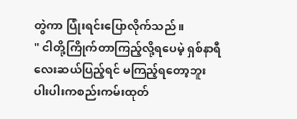တွဲကာ ပြုံးရင်းပြောလိုက်သည် ။
" ငါတို့ကြိုက်တာကြည့်လို့ရပေမဲ့ ရှစ်နာရီလေးဆယ်ပြည့်ရင် မကြည့်ရတော့ဘူး ပါးပါးကစည်းကမ်းထုတ်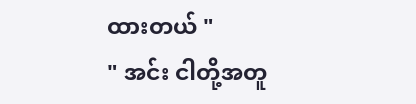ထားတယ် "
" အင်း ငါတို့အတူ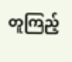တူကြည့်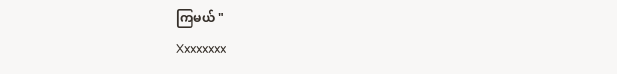ကြမယ် "
Xxxxxxxx